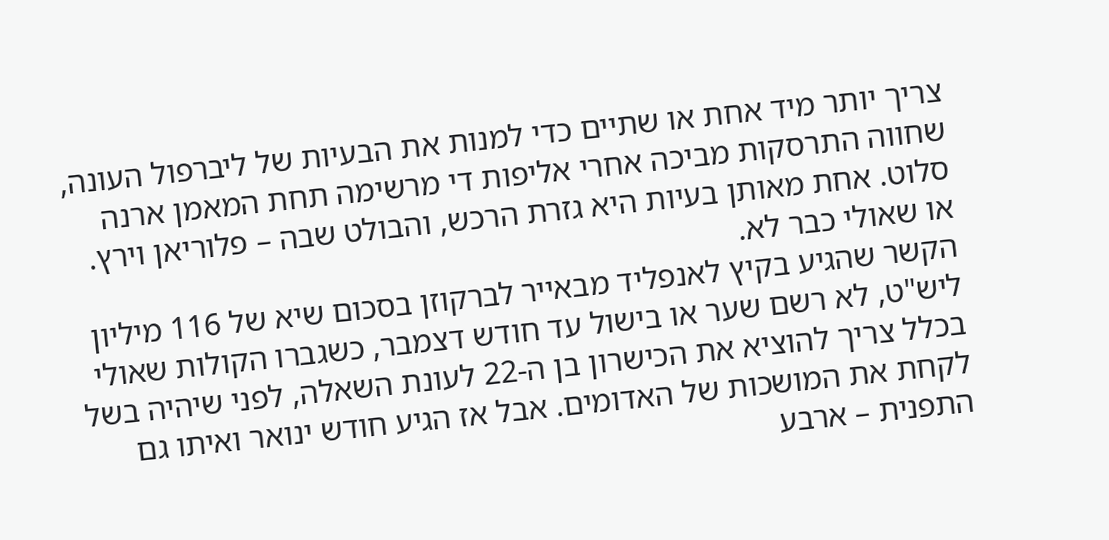צריך יותר מיד אחת או שתיים כדי למנות את הבעיות של ליברפול העונה, שחווה התרסקות מביכה אחרי אליפות די מרשימה תחת המאמן ארנה סלוט. אחת מאותן בעיות היא גזרת הרכש, והבולט שבה – פלוריאן וירץ. או שאולי כבר לא.
הקשר שהגיע בקיץ לאנפליד מבאייר לברקוזן בסכום שיא של 116 מיליון ליש"ט, לא רשם שער או בישול עד חודש דצמבר, כשגברו הקולות שאולי בכלל צריך להוציא את הכישרון בן ה-22 לעונת השאלה, לפני שיהיה בשל לקחת את המושכות של האדומים. אבל אז הגיע חודש ינואר ואיתו גם התפנית – ארבע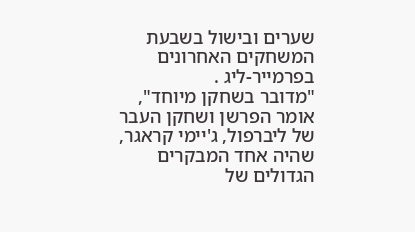שערים ובישול בשבעת המשחקים האחרונים בפרמייר-ליג .
"מדובר בשחקן מיוחד", אומר הפרשן ושחקן העבר של ליברפול, ג'יימי קראגר, שהיה אחד המבקרים הגדולים של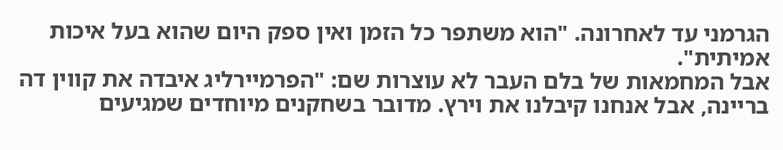הגרמני עד לאחרונה. "הוא משתפר כל הזמן ואין ספק היום שהוא בעל איכות אמיתית".
אבל המחמאות של בלם העבר לא עוצרות שם: "הפרמיירליג איבדה את קווין דה בריינה, אבל אנחנו קיבלנו את וירץ. מדובר בשחקנים מיוחדים שמגיעים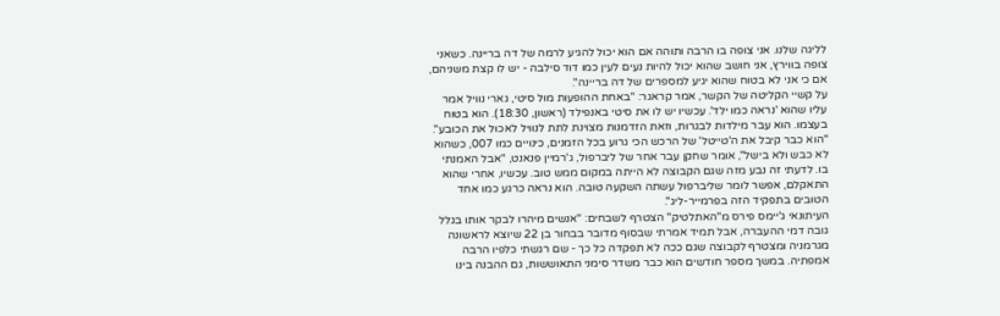לליגה שלנו. אני צופה בו הרבה ותוהה אם הוא יכול להגיע לרמה של דה בריינה. כשאני צופה בווירץ, אני חושב שהוא יכול להיות נעים לעין כמו דוד סילבה - יש לו קצת משניהם, אם כי אני לא בטוח שהוא יגיע למספרים של דה בריינה".
על קשיי הקליטה של הקשר, אמר קראגר: "באחת ההופעות מול סיטי, גארי נוויל אמר עליו שהוא 'נראה כמו ילד'. עכשיו יש לו את סיטי באנפילד (ראשון, 18:30). הוא בטוח בעצמו. הוא עבר מילדות לבגרות, וזאת הזדמנות מצוינת לתת לנוויל לאכול את הכובע".
"הוא כבר קיבל את ה'טייטל' של הרכש הכי גרוע בכל הזמנים, כינויים כמו 007, כשהוא לא כבש ולא בישל", אומר שחקן עבר אחר של ליברפול, ג'רמיין פנאנט, "אבל האמנתי בו. לדעתי זה נבע מזה שגם הקבוצה לא הייתה במקום ממש טוב. עכשיו, אחרי שהוא התאקלם, אפשר לומר שליברפול עשתה השקעה טובה. הוא נראה כרגע כמו אחד הטובים בתפקיד הזה בפרמייר-ליג".
העיתונאי ג'יימס פירס מ"האתלטיק" הצטרף לשבחים: "אנשים מיהרו לבקר אותו בגלל גובה דמי ההעברה, אבל תמיד אמרתי שבסוף מדובר בבחור בן 22 שיוצא לראשונה מגרמניה ומצטרף לקבוצה שגם ככה לא תפקדה כל כך - שם רגשתי כלפיו הרבה אמפתיה. במשך מספר חודשים הוא כבר משדר סימני התאוששות, גם ההבנה בינו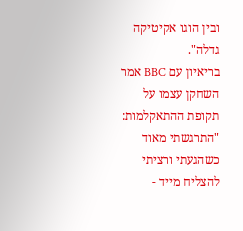ובין הוגו אקיטיקה גדלה".
בריאיון עם BBC אמר השחקן עצמו על תקופת ההתאקלמות: "התרגשתי מאוד כשהגעתי ורציתי להצליח מייד -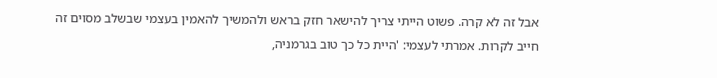אבל זה לא קרה. פשוט הייתי צריך להישאר חזק בראש ולהמשיך להאמין בעצמי שבשלב מסוים זה חייב לקרות. אמרתי לעצמי: 'היית כל כך טוב בגרמניה,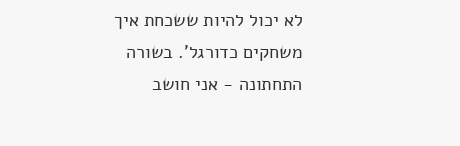לא יכול להיות ששכחת איך משחקים כדורגל'. בשורה התחתונה - אני חושב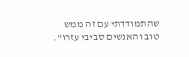שהתמודדתי עם זה ממש טוב והאנשים סביבי עזרו".